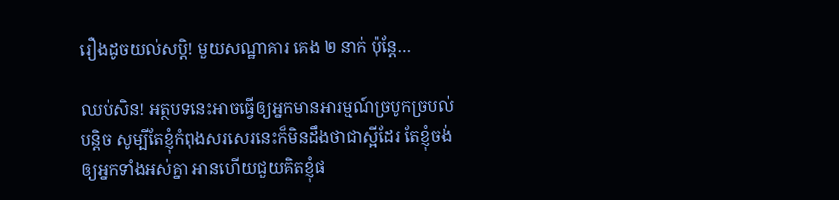រឿងដូចយល់សប្ដិ! មួយសណ្ឋាគារ គេង ២ នាក់ ប៉ុន្តែ…

ឈប់សិន! អត្ថបទនេះអាចធ្វើឲ្យអ្នកមានអារម្មណ៍ច្របូកច្របល់បន្តិច សូម្បីតែខ្ញុំកំពុងសរសេរនេះក៏មិនដឹងថាជាស្អីដែរ តែខ្ញុំចង់ឲ្យអ្នកទាំងអស់គ្នា អានហើយជួយគិតខ្ញុំផ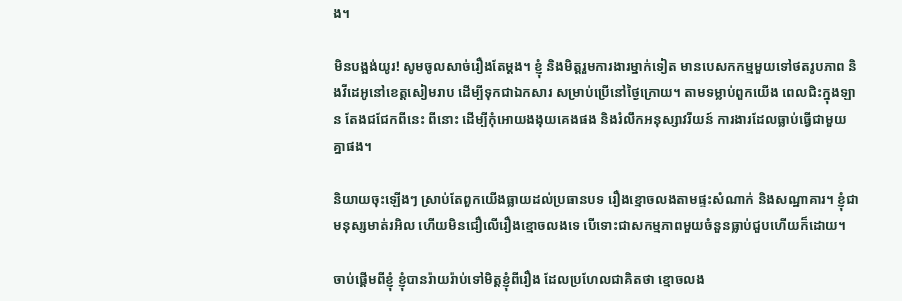ង។

មិនបង្អង់យូរ! សូមចូលសាច់រឿងតែម្ដង។ ខ្ញុំ និងមិត្តរួមការងារម្នាក់ទៀត មានបេសកកម្មមួយទៅថតរូបភាព និងវីដេអូនៅខេត្តសៀមរាប ដើម្បីទុកជាឯកសារ សម្រាប់ប្រើនៅថ្ងៃក្រោយ។ តាមទម្លាប់ពួកយើង ពេលជិះក្នុងឡាន តែងជជែកពីនេះ ពីនោះ ដើម្បីកុំអោយងងុយគេងផង និងរំលឹកអនុស្សាវរីយន៍ ការងារដែលធ្លាប់ធ្វើជាមួយគ្នាផង។

និយាយចុះឡើងៗ ស្រាប់តែពួកយើងធ្លាយដល់ប្រធានបទ រឿងខ្មោចលងតាមផ្ទះសំណាក់ និងសណ្ឋាគារ។ ខ្ញុំជាមនុស្សមាត់រអិល ហើយមិនជឿលើរឿងខ្មោចលងទេ បើទោះជាសកម្មភាពមួយចំនួនធ្លាប់ជួបហើយក៏ដោយ។

ចាប់ផ្ដើមពីខ្ញុំ ខ្ញុំបានរ៉ាយរ៉ាប់ទៅមិត្តខ្ញុំពីរឿង ដែលប្រហែលជាគិតថា ខ្មោចលង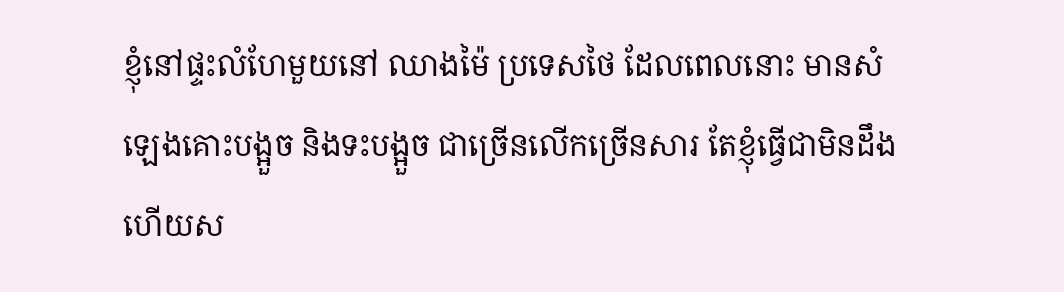ខ្ញុំនៅផ្ទះលំហែមួយនៅ ឈាងម៉ៃ ប្រទេសថៃ ដែលពេលនោះ មានសំឡេងគោះបង្អួច និងទះបង្អួច ជាច្រើនលើកច្រើនសារ តែខ្ញុំធ្វើជាមិនដឹង ហើយស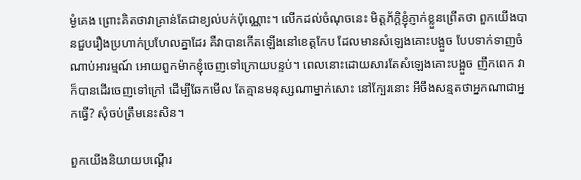ម្ងំគេង ព្រោះគិតថាវាគ្រាន់តែជាខ្យល់បក់ប៉ុណ្ណោះ។ លើកដល់ចំណុចនេះ មិត្តភ័ក្ដិខ្ញុំភ្ញាក់ខ្លួនព្រើតថា ពួកយើងបានជួបរឿងប្រហាក់ប្រហែលគ្នាដែរ គឺវាបានកើតឡើងនៅខេត្តកែប ដែលមានសំឡេងគោះបង្អួច បែបទាក់ទាញចំណាប់អារម្មណ៍ អោយពួកម៉ាកខ្ញុំចេញទៅក្រោយបន្ទប់។ ពេលនោះដោយសារតែសំឡេងគោះបង្អួច ញឹកពេក វាក៏បានដើរចេញទៅក្រៅ ដើម្បីឆែកមើល តែគ្មានមនុស្សណាម្នាក់សោះ នៅក្បែរនោះ អីចឹងសន្មតថាអ្នកណាជាអ្នកធ្វើ? សុំចប់ត្រឹមនេះសិន។

ពួកយើងនិយាយបណ្ដើរ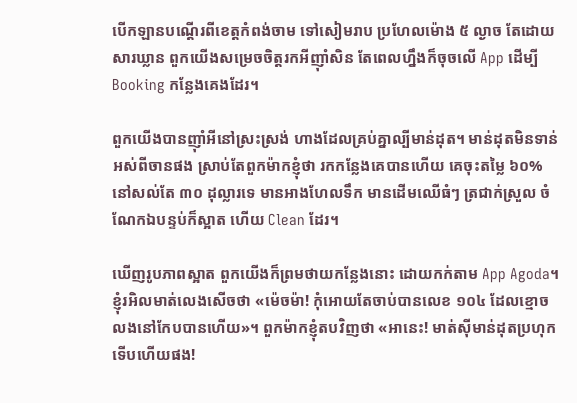បើកឡានបណ្ដើរពីខេត្តកំពង់ចាម ទៅសៀមរាប ប្រហែលម៉ោង ៥ ល្ងាច តែដោយសារឃ្លាន ពួកយើងសម្រេចចិត្តរកអីញ៉ាំសិន តែពេលហ្នឹងក៏ចុចលើ App ដើម្បី Booking កន្លែងគេងដែរ។

ពួកយើងបានញ៉ាំអីនៅស្រះស្រង់ ហាងដែលគ្រប់គ្នាល្បីមាន់ដុត។ មាន់ដុតមិនទាន់អស់ពីចានផង ស្រាប់តែពួកម៉ាកខ្ញុំថា រកកន្លែងគេបានហើយ គេចុះតម្លៃ ៦០% នៅសល់តែ ៣០ ដុល្លារទេ មានអាងហែលទឹក មានដើមឈើធំៗ ត្រជាក់ស្រួល ចំណែកឯបន្ទប់ក៏ស្អាត ហើយ Clean ដែរ។

ឃើញរូបភាពស្អាត ពួកយើងក៏ព្រមថាយកន្លែងនោះ ដោយកក់តាម App Agoda។ ខ្ញុំរអិលមាត់លេងសើចថា «ម៉េចម៉ា! កុំអោយតែចាប់បានលេខ ១០៤ ដែលខ្មោចលងនៅកែបបានហើយ»។ ពួកម៉ាកខ្ញុំតបវិញថា «អានេះ! មាត់ស៊ីមាន់ដុតប្រហុកទើបហើយផង!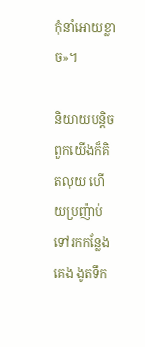កុំនាំអោយខ្លាច»។

និយាយបន្តិចពួកយើងក៏គិតលុយ ហើយប្រញ៉ាប់ទៅរកកន្លែងគេង ងូតទឹក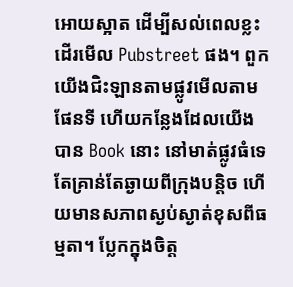អោយស្អាត ដើម្បីសល់ពេលខ្លះ ដើរមើល Pubstreet ផង។ ពួកយើងជិះឡានតាមផ្លូវមើលតាមផែនទី ហើយកន្លែងដែលយើងបាន Book នោះ នៅមាត់ផ្លូវធំទេ តែគ្រាន់តែឆ្ងាយពីក្រុងបន្តិច ហើយមានសភាពស្ងប់ស្ងាត់ខុសពីធម្មតា។ ប្លែកក្នុងចិត្ត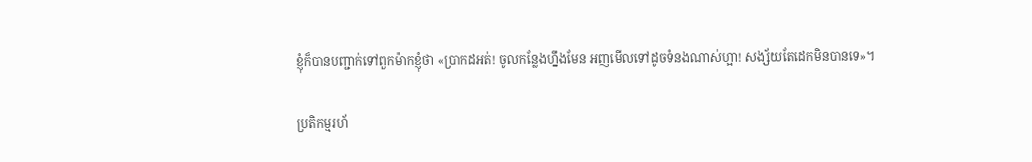ខ្ញុំក៏បានបញ្ជាក់ទៅពួកម៉ាកខ្ញុំថា «ប្រាកដអត់! ចូលកន្លែងហ្នឹងមែន អញមើលទៅដូចទំនងណាស់ហ្អា! សង្ស័យតែដេកមិនបានទេ»។

ប្រតិកម្មរហ័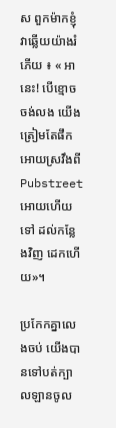ស ពួកម៉ាកខ្ញុំវាឆ្លើយយ៉ាងរំភើយ ៖ « អានេះ! បើខ្មោចចង់លង យើងត្រៀមតែផឹកអោយស្រវឹងពី Pubstreet អោយហើយទៅ ដល់កន្លែងវិញ ដេកហើយ»។

ប្រកែកគ្នាលេងចប់ យើងបានទៅបត់ក្បាលឡានចូល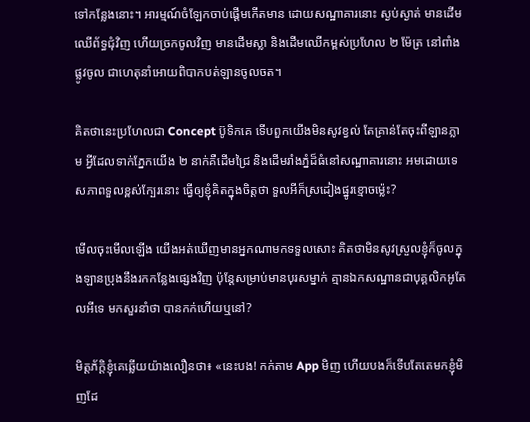ទៅកន្លែងនោះ។ អារម្មណ៍ចំឡែកចាប់ផ្ដើមកើតមាន ដោយសណ្ឋាគារនោះ ស្ងប់ស្ងាត់ មានដើមឈើព័ទ្ធជុំវិញ ហើយច្រកចូលវិញ មានដើមស្លា និងដើមឈើកម្ពស់ប្រហែល ២ ម៉ែត្រ នៅពាំងផ្លូវចូល ជាហេតុនាំអោយពិបាកបត់ឡានចូលចត។

គិតថានេះប្រហែលជា Concept ប៊ូទិកគេ ទើបពួកយើងមិនសូវខ្វល់ តែគ្រាន់តែចុះពីឡានភ្លាម អ្វីដែលទាក់ភ្នែកយើង ២ នាក់គឺដើមជ្រៃ និងដើមរាំងភ្នំដ៏ធំនៅសណ្ឋាគារនោះ អមដោយទេសភាពទួលខ្ពស់ក្បែរនោះ ធ្វើឲ្យខ្ញុំគិតក្នុងចិត្តថា ទួលអីក៏ស្រដៀងផ្នូរខ្មោចម៉្លេះ?

មើលចុះមើលឡើង យើងអត់ឃើញមានអ្នកណាមកទទួលសោះ គិតថាមិនសូវស្រួលខ្ញុំក៏ចូលក្នុងឡានប្រុងនឹងរកកន្លែងផ្សេងវិញ ប៉ុន្តែសម្រាប់មានបុរសម្នាក់ គ្មានឯកសណ្ឋានជាបុគ្គលិកអូតែលអីទេ មកសួរនាំថា បានកក់ហើយឬនៅ?

មិត្តភ័ក្ដិខ្ញុំគេឆ្លើយយ៉ាងលឿនថា៖ «នេះបង! កក់តាម App មិញ ហើយបងក៏ទើបតែតេមកខ្ញុំមិញដែ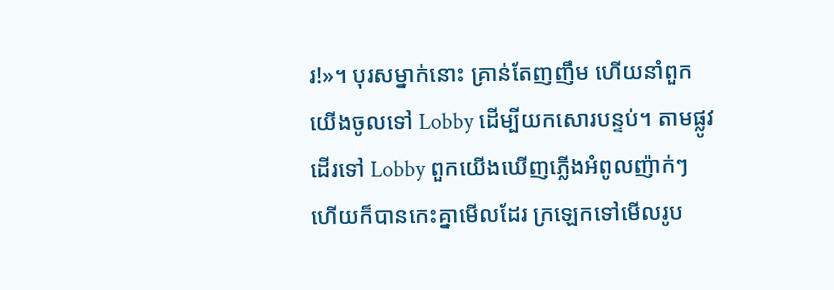រ!»។ បុរសម្នាក់នោះ គ្រាន់តែញញឹម ហើយនាំពួកយើងចូលទៅ Lobby ដើម្បីយកសោរបន្ទប់។ តាមផ្លូវដើរទៅ Lobby ពួកយើងឃើញភ្លើងអំពូលញ៉ាក់ៗ ហើយក៏បានកេះគ្នាមើលដែរ ក្រឡេកទៅមើលរូប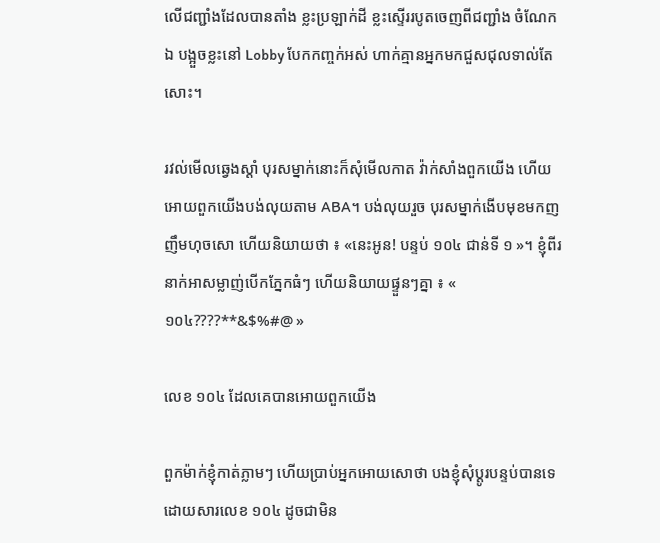លើជញ្ជាំងដែលបានតាំង ខ្លះប្រឡាក់ដី ខ្លះស្ទើររបូតចេញពីជញ្ជាំង ចំណែកឯ បង្អួចខ្លះនៅ Lobby បែកកញ្ចក់អស់ ហាក់គ្មានអ្នកមកជួសជុលទាល់តែសោះ។

រវល់មើលឆ្វេងស្ដាំ បុរសម្នាក់នោះក៏សុំមើលកាត វ៉ាក់សាំងពួកយើង ហើយអោយពួកយើងបង់លុយតាម ABA។ បង់លុយរួច បុរសម្នាក់ងើបមុខមកញញឹមហុចសោ ហើយនិយាយថា ៖ «នេះអូន! បន្ទប់ ១០៤ ជាន់ទី ១ »។ ខ្ញុំពីរនាក់អាសម្លាញ់បើកភ្នែកធំៗ ហើយនិយាយផ្ទួនៗគ្នា ៖ « ១០៤????**&$%#@ »

លេខ ១០៤ ដែលគេបានអោយពួកយើង

ពួកម៉ាក់ខ្ញុំកាត់ភ្លាមៗ ហើយប្រាប់អ្នកអោយសោថា បងខ្ញុំសុំប្ដូរបន្ទប់បានទេ ដោយសារលេខ ១០៤ ដូចជាមិន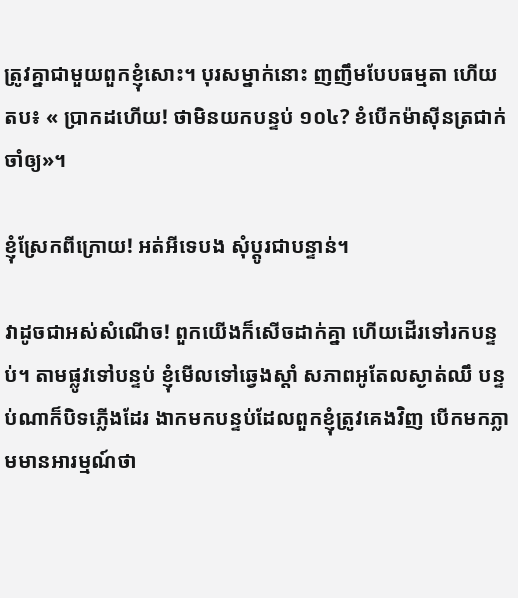ត្រូវគ្នាជាមួយពួកខ្ញុំសោះ។ បុរសម្នាក់នោះ ញញឹមបែបធម្មតា ហើយតប៖ « ប្រាកដហើយ! ថាមិនយកបន្ទប់ ១០៤? ខំបើកម៉ាស៊ីនត្រជាក់ចាំឲ្យ»។

ខ្ញុំស្រែកពីក្រោយ! អត់អីទេបង សុំប្ដូរជាបន្ទាន់។

វាដូចជាអស់សំណើច! ពួកយើងក៏សើចដាក់គ្នា ហើយដើរទៅរកបន្ទប់។ តាមផ្លូវទៅបន្ទប់ ខ្ញុំមើលទៅឆ្វេងស្ដាំ សភាពអូតែលស្ងាត់ឈឹ បន្ទប់ណាក៏បិទភ្លើងដែរ ងាកមកបន្ទប់ដែលពួកខ្ញុំត្រូវគេងវិញ បើកមកភ្លាមមានអារម្មណ៍ថា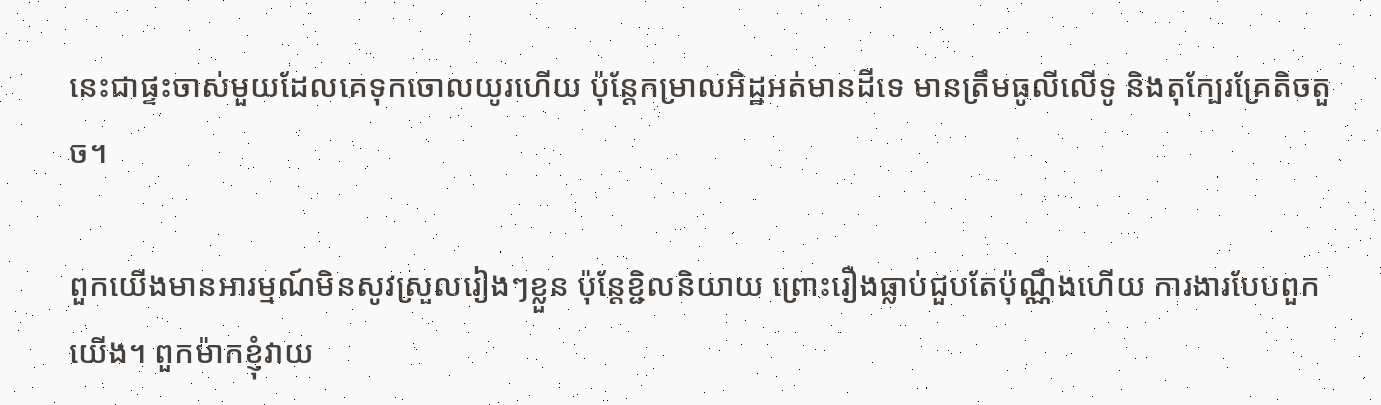នេះជាផ្ទះចាស់មួយដែលគេទុកចោលយូរហើយ ប៉ុន្តែកម្រាលអិដ្ឋអត់មានដីទេ មានត្រឹមធូលីលើទូ និងតុក្បែរគ្រែតិចតួច។

ពួកយើងមានអារម្មណ៍មិនសូវស្រួលរៀងៗខ្លួន ប៉ុន្តែខ្ជិលនិយាយ ព្រោះរឿងធ្លាប់ជួបតែប៉ុណ្ណឹងហើយ ការងារបែបពួកយើង។ ពួកម៉ាកខ្ញុំវាយ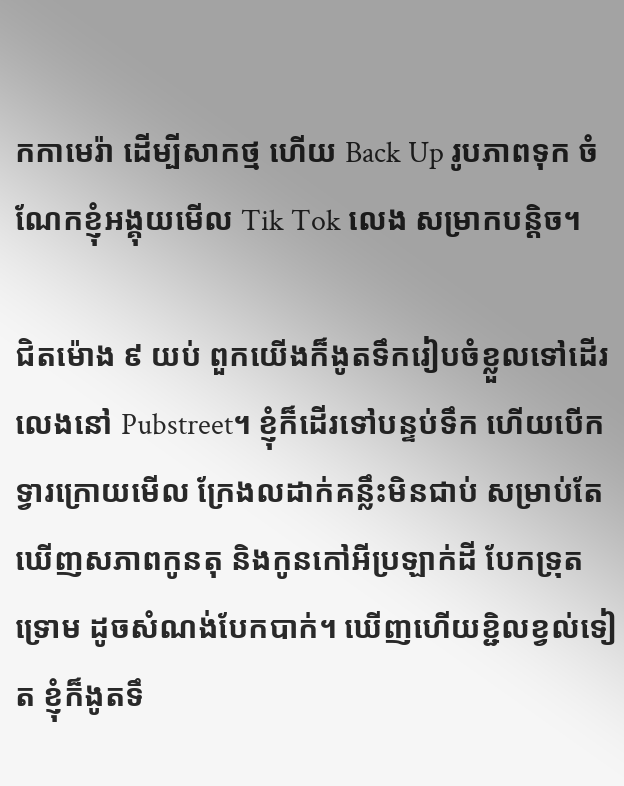កកាមេរ៉ា ដើម្បីសាកថ្ម ហើយ Back Up រូបភាពទុក ចំណែកខ្ញុំអង្គុយមើល Tik Tok លេង សម្រាកបន្តិច។

ជិតម៉ោង ៩ យប់ ពួកយើងក៏ងូតទឹករៀបចំខ្លួលទៅដើរលេងនៅ Pubstreet។ ខ្ញុំក៏ដើរទៅបន្ទប់ទឹក ហើយបើកទ្វារក្រោយមើល ក្រែងលដាក់គន្លឹះមិនជាប់ សម្រាប់តែឃើញសភាពកូនតុ និងកូនកៅអីប្រឡាក់ដី បែកទ្រុតទ្រោម ដូចសំណង់បែកបាក់។ ឃើញហើយខ្ជិលខ្វល់ទៀត ខ្ញុំក៏ងូតទឹ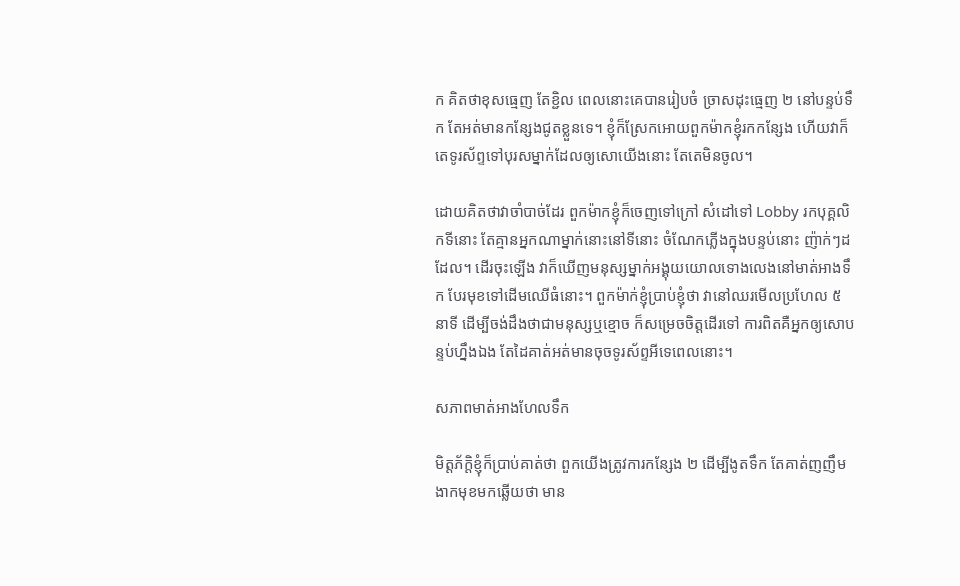ក គិតថាខុសធ្មេញ តែខ្ជិល ពេលនោះគេបានរៀបចំ ច្រាសដុះធ្មេញ ២ នៅបន្ទប់ទឹក តែអត់មានកន្សែងជូតខ្លួនទេ។ ខ្ញុំក៏ស្រែកអោយពួកម៉ាកខ្ញុំរកកន្សែង ហើយវាក៏តេទូរស័ព្ទទៅបុរសម្នាក់ដែលឲ្យសោយើងនោះ តែតេមិនចូល។

ដោយគិតថាវាចាំបាច់ដែរ ពួកម៉ាកខ្ញុំក៏ចេញទៅក្រៅ សំដៅទៅ Lobby រកបុគ្គលិកទីនោះ តែគ្មានអ្នកណាម្នាក់នោះនៅទីនោះ ចំណែកភ្លើងក្នុងបន្ទប់នោះ ញ៉ាក់ៗដដែល។ ដើរចុះឡើង វាក៏ឃើញមនុស្សម្នាក់អង្គុយយោលទោងលេងនៅមាត់អាងទឹក បែរមុខទៅដើមឈើធំនោះ។ ពួកម៉ាក់ខ្ញុំប្រាប់ខ្ញុំថា វានៅឈរមើលប្រហែល ៥ នាទី ដើម្បីចង់ដឹងថាជាមនុស្សឬខ្មោច ក៏សម្រេចចិត្តដើរទៅ ការពិតគឺអ្នកឲ្យសោបន្ទប់ហ្នឹងឯង តែដៃគាត់អត់មានចុចទូរស័ព្ទអីទេពេលនោះ។

សភាពមាត់អាងហែលទឹក

មិត្តភ័ក្ដិខ្ញុំក៏ប្រាប់គាត់ថា ពួកយើងត្រូវការកន្សែង ២ ដើម្បីងូតទឹក តែគាត់ញញឹមងាកមុខមកឆ្លើយថា មាន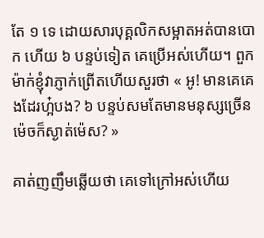តែ ១ ទេ ដោយសារបុគ្គលិកសម្អាតអត់បានបោក ហើយ ៦ បន្ទប់ទៀត គេប្រើអស់ហើយ។ ពួកម៉ាក់ខ្ញុំវាភ្ញាក់ព្រើតហើយសួរថា « អូ! មានគេគេងដែរហ្អ៎បង? ៦ បន្ទប់សមតែមានមនុស្សច្រើន ម៉េចក៏ស្ងាត់ម៉េស? »

គាត់ញញឹមឆ្លើយថា គេទៅក្រៅអស់ហើយ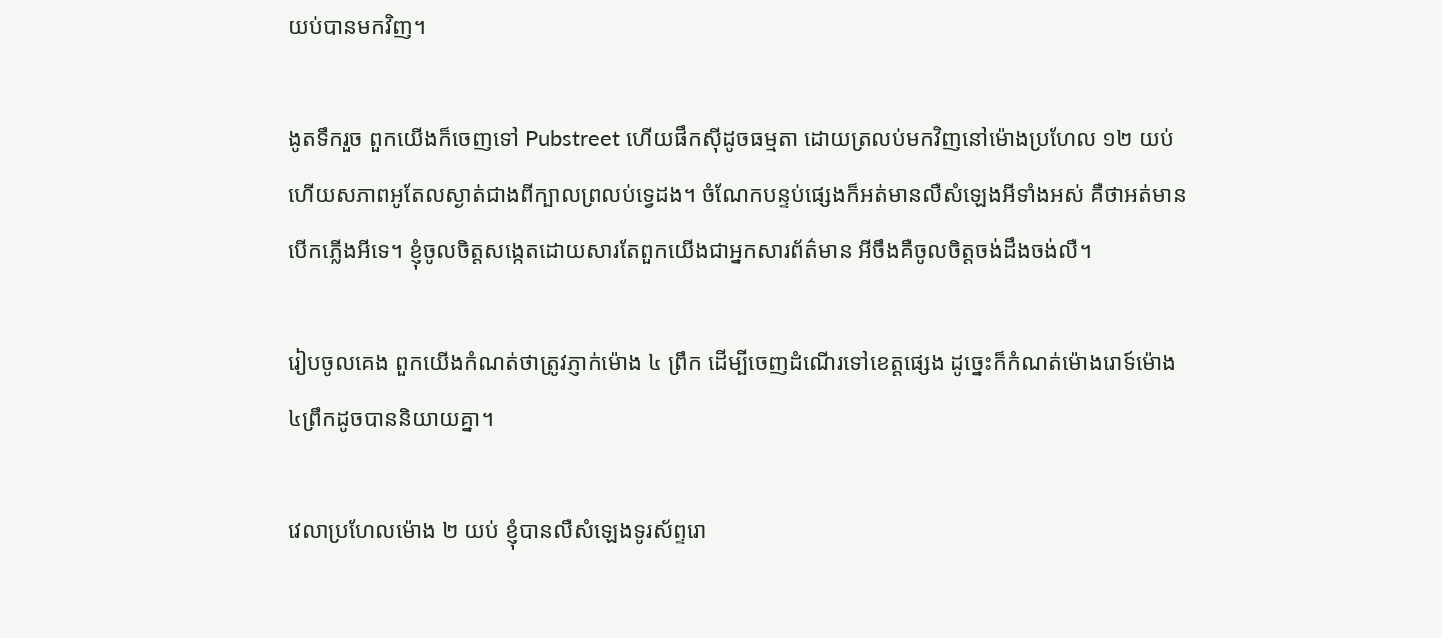យប់បានមកវិញ។

ងូតទឹករួច ពួកយើងក៏ចេញទៅ Pubstreet ហើយផឹកស៊ីដូចធម្មតា ដោយត្រលប់មកវិញនៅម៉ោងប្រហែល ១២ យប់ ហើយសភាពអូតែលស្ងាត់ជាងពីក្បាលព្រលប់ទ្វេដង។ ចំណែកបន្ទប់ផ្សេងក៏អត់មានលឺសំឡេងអីទាំងអស់ គឺថាអត់មានបើកភ្លើងអីទេ។ ខ្ញុំចូលចិត្តសង្កេតដោយសារតែពួកយើងជាអ្នកសារព័ត៌មាន អីចឹងគឺចូលចិត្តចង់ដឹងចង់លឺ។

រៀបចូលគេង ពួកយើងកំណត់ថាត្រូវភ្ញាក់ម៉ោង ៤ ព្រឹក ដើម្បីចេញដំណើរទៅខេត្តផ្សេង ដូច្នេះក៏កំណត់ម៉ោងរោទ៍ម៉ោង ៤ព្រឹកដូចបាននិយាយគ្នា។

វេលាប្រហែលម៉ោង ២ យប់ ខ្ញុំបានលឺសំឡេងទូរស័ព្ទរោ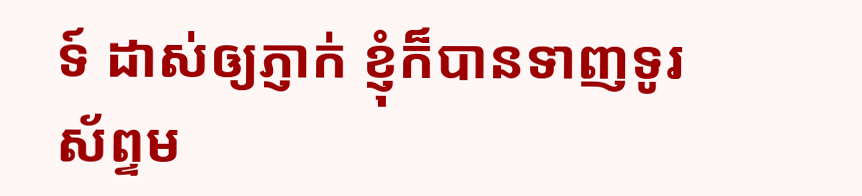ទ៍ ដាស់ឲ្យភ្ញាក់ ខ្ញុំក៏បានទាញទូរស័ព្ទម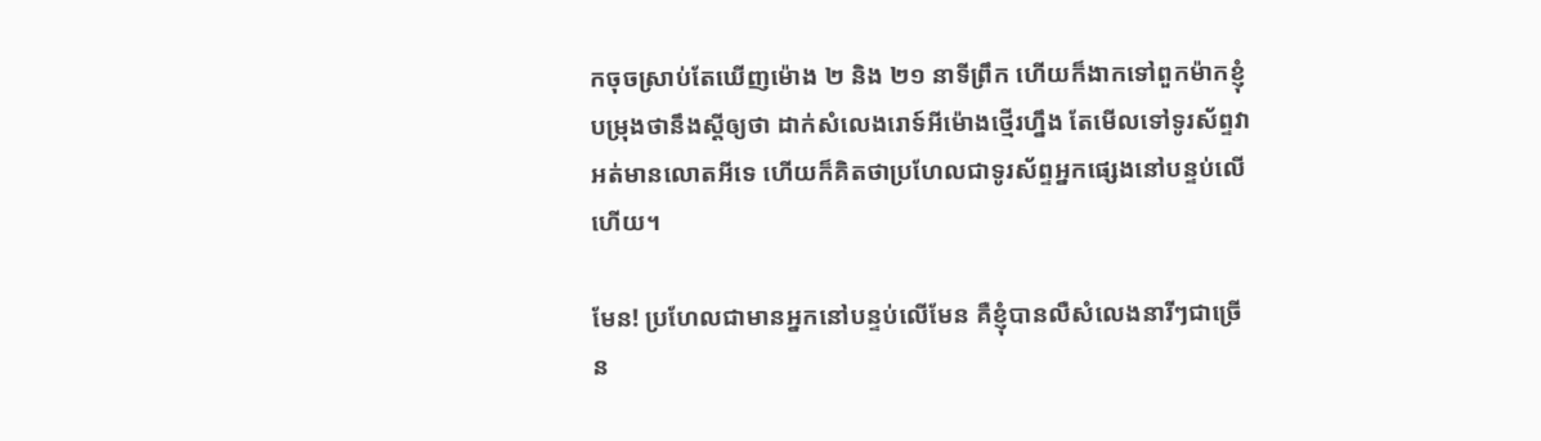កចុចស្រាប់តែឃើញម៉ោង ២ និង ២១ នាទីព្រឹក ហើយក៏ងាកទៅពួកម៉ាកខ្ញុំ បម្រុងថានឹងស្ដីឲ្យថា ដាក់សំលេងរោទ៍អីម៉ោងថ្មើរហ្នឹង តែមើលទៅទូរស័ព្ទវាអត់មានលោតអីទេ ហើយក៏គិតថាប្រហែលជាទូរស័ព្ទអ្នកផ្សេងនៅបន្ទប់លើហើយ។

មែន! ប្រហែលជាមានអ្នកនៅបន្ទប់លើមែន គឺខ្ញុំបានលឺសំលេងនារីៗជាច្រើន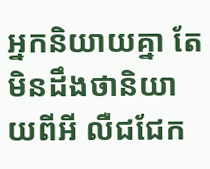អ្នកនិយាយគ្នា តែមិនដឹងថានិយាយពីអី លឺជជែក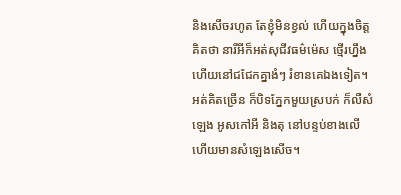និងសើចរហូត តែខ្ញុំមិនខ្វល់ ហើយក្នុងចិត្តគិតថា នារីអីក៏អត់សុជីវធម៌ម៉េស ថ្មើរហ្នឹងហើយនៅជជែកគ្នាងំៗ រំខានគេឯងទៀត។ អត់គិតច្រើន ក៏បិទភ្នែកមួយស្របក់ ក៏លឺសំឡេង អូសកៅអី និងតុ នៅបន្ទប់ខាងលើ ហើយមានសំឡេងសើច។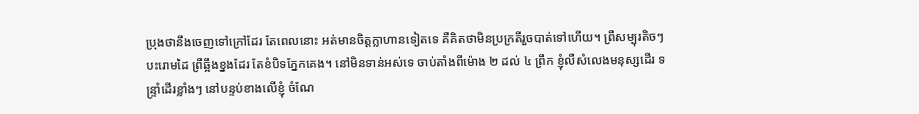ប្រុងថានឹងចេញទៅក្រៅដែរ តែពេលនោះ អត់មានចិត្តក្លាហានទៀតទេ គឺគិតថាមិនប្រក្រតីរួចបាត់ទៅហើយ។ ព្រឺសម្បុរតិចៗ បះរោមដៃ ព្រឺឆ្អឹងខ្នងដែរ តែខំបិទភ្នែកគេង។ នៅមិនទាន់អស់ទេ ចាប់តាំងពីម៉ោង ២ ដល់ ៤ ព្រឹក ខ្ញុំលឺសំលេងមនុស្សដើរ ទន្រ្ទាំដើរខ្លាំងៗ នៅបន្ទប់ខាងលើខ្ញុំ ចំណែ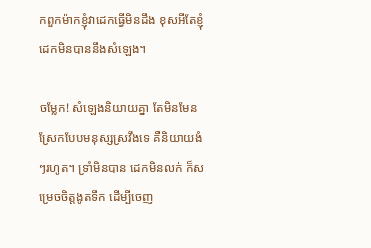កពួកម៉ាកខ្ញុំវាដេកធ្វើមិនដឹង ខុសអីតែខ្ញុំដេកមិនបាននឹងសំឡេង។

ចម្លែក! សំឡេងនិយាយគ្នា តែមិនមែនស្រែកបែបមនុស្សស្រវឹងទេ គឺនិយាយងំៗរហូត។ ទ្រាំមិនបាន ដេកមិនលក់ ក៏សម្រេចចិត្តងូតទឹក ដើម្បីចេញ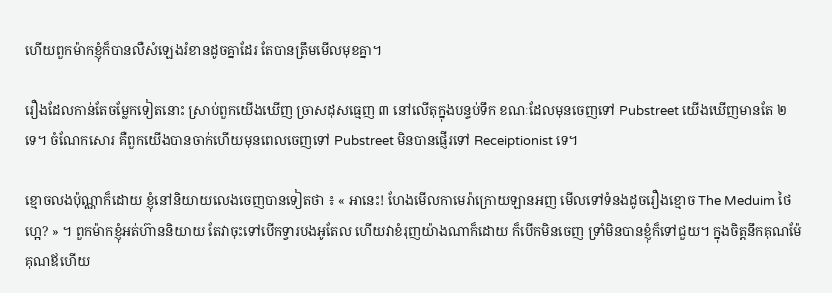ហើយពួកម៉ាកខ្ញុំក៏បានលឺសំឡេងរំខានដូចគ្នាដែរ តែបានត្រឹមមើលមុខគ្នា។

រឿងដែលកាន់តែចម្លែកទៀតនោះ ស្រាប់ពួកយើងឃើញ ច្រាសដុសធ្មេញ ៣ នៅលើតុក្នុងបន្ទប់ទឹក ខណៈដែលមុនចេញទៅ Pubstreet យើងឃើញមានតែ ២ ទេ។ ចំណែកសោរ គឺពួកយើងបានចាក់ហើយមុនពេលចេញទៅ Pubstreet មិនបានផ្ញើរទៅ Receiptionist ទេ។

ខ្មោចលងប៉ុណ្ណាក៏ដោយ ខ្ញុំនៅនិយាយលេងចេញបានទៀតថា ៖ « អានេះ! ហែងមើលកាមេរ៉ាក្រោយឡានអញ មើលទៅទំនងដូចរឿងខ្មោច The Meduim ថៃហ្អេ? » ។ ពួកម៉ាកខ្ញុំអត់ហ៊ាននិយាយ តែវាចុះទៅបើកទ្វារបងអូតែល ហើយវាខំរុញយ៉ាងណាក៏ដោយ ក៏បើកមិនចេញ ទ្រាំមិនបានខ្ញុំក៏ទៅជួយ។ ក្នុងចិត្តនឹកគុណម៉ែគុណឪហើយ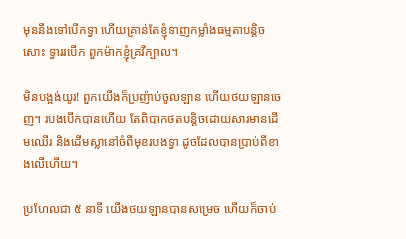មុននឹងទៅបើកទ្វា ហើយគ្រាន់តែខ្ញុំទាញកម្លាំងធម្មតាបន្តិចសោះ ទ្វាររបើក ពួកម៉ាកខ្ញុំគ្រវីក្បាល។

មិនបង្អង់យូរ! ពួកយើងក៏ប្រញ៉ាប់ចូលឡាន ហើយថយឡានចេញ។ របងបើកបានហើយ តែពិបាកថតបន្តិចដោយសារមានដើមឈើរ និងដើមស្លានៅចំពីមុខរបងទ្វា ដូចដែលបានប្រាប់ពីខាងលើហើយ។

ប្រហែលជា ៥ នាទី យើងថយឡានបានសម្រេច ហើយក៏ចាប់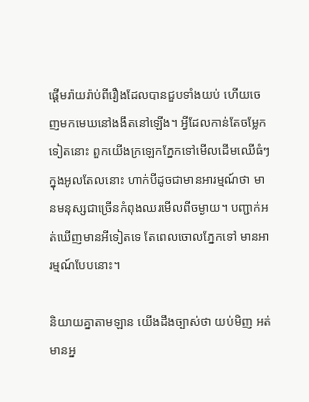ផ្ដើមរ៉ាយរ៉ាប់ពីរឿងដែលបានជួបទាំងយប់ ហើយចេញមកមេឃនៅងងឹតនៅឡើង។ អ្វីដែលកាន់តែចម្លែកទៀតនោះ ពួកយើងក្រឡេកភ្នែកទៅមើលដើមឈើធំៗក្នុងអូលតែលនោះ ហាក់បីដូចជាមានអារម្មណ៍ថា មានមនុស្សជាច្រើនកំពុងឈរមើលពីចម្ងាយ។ បញ្ជាក់អត់ឃើញមានអីទៀតទេ តែពេលចោលភ្នែកទៅ មានអារម្មណ៍បែបនោះ។

និយាយគ្នាតាមឡាន យើងដឹងច្បាស់ថា យប់មិញ អត់មានអ្ន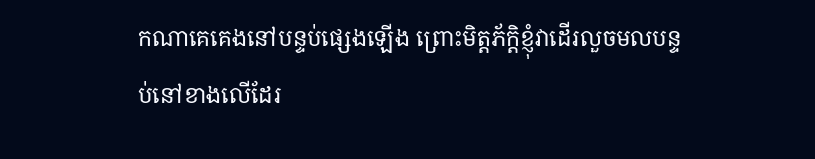កណាគេគេងនៅបន្ទប់ផ្សេងឡើង ព្រោះមិត្តភ័ក្ដិខ្ញុំវាដើរលួចមលបន្ទប់នៅខាងលើដែរ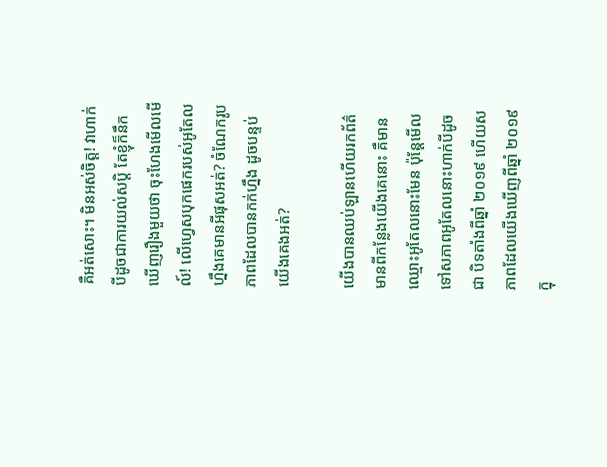គឺអត់សោះ។ មិនអស់ចិត្ត! វាហាក់បីដូចជាការយល់សប្ដិ តែខ្ញុំក៏នឹកឃើញរឿងមួយថា ចុះហែងមើលមើល៍! លើហ្វេសបុកផេករបស់អូតែលហ្នឹងគេមានអីផុសអត់? ចំណែករូបភាពដែលបានកក់ហ្នឹង ដូចបន្ទប់យើងគេងអត់?

យើងបានឈប់ឡានហើយរកព័ត៌មានពីកន្លែងយើងគេនោះ គឺមានឈ្មោះអូតែលនោះមែន ប៉ុន្តែមើលទៅសភាពអូតែលនោះហាក់បីដូចជា បិទតាំងពីឆ្នាំ ២០១៩ ហើយសភាពដែលយើងឃើញពីឆ្នាំ ២០១៩ ក្នុ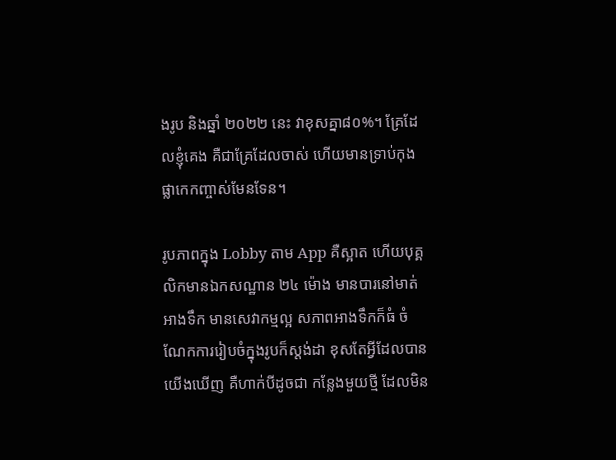ងរូប និងឆ្នាំ ២០២២ នេះ វាខុសគ្នា៨០%។ គ្រែដែលខ្ញុំគេង គឺជាគ្រែដែលចាស់ ហើយមានទ្រាប់កុងផ្លាកេកញ្ចាស់មែនទែន។

រូបភាពក្នុង Lobby តាម App គឺស្អាត ហើយបុគ្គលិកមានឯកសណ្ឋាន ២៤ ម៉ោង មានបារនៅមាត់អាងទឹក មានសេវាកម្មល្អ សភាពអាងទឹកក៏ធំ ចំណែកការរៀបចំក្នុងរូបក៏ស្ដង់ដា ខុសតែអ្វីដែលបានយើងឃើញ គឺហាក់បីដូចជា កន្លែងមួយថ្មី ដែលមិន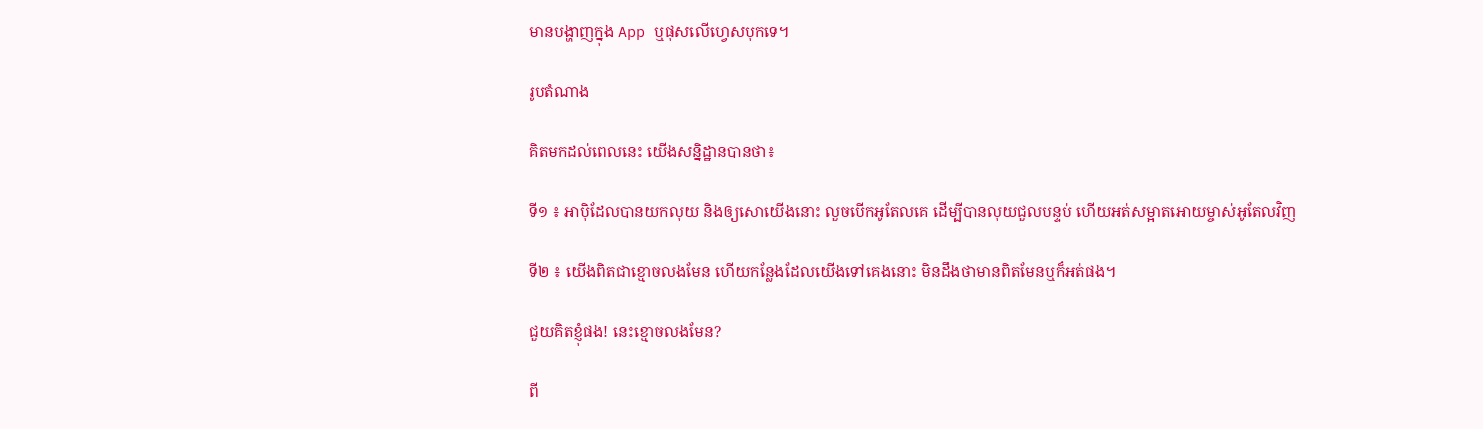មានបង្ហាញក្នុង App ឬផុសលើហ្វេសបុកទេ។

រូបតំណាង

គិតមកដល់ពេលនេះ យើងសន្និដ្ឋានបានថា៖

ទី១ ៖ អាប៉ិដែលបានយកលុយ និងឲ្យសោយើងនោះ លួចបើកអូតែលគេ ដើម្បីបានលុយជួលបន្ទប់ ហើយអត់សម្អាតអោយម្ចាស់អូតែលវិញ

ទី២ ៖ យើងពិតជាខ្មោចលងមែន ហើយកន្លែងដែលយើងទៅគេងនោះ មិនដឹងថាមានពិតមែនឬក៏អត់ផង។

ជួយគិតខ្ញុំផង! នេះខ្មោចលងមែន?

ពី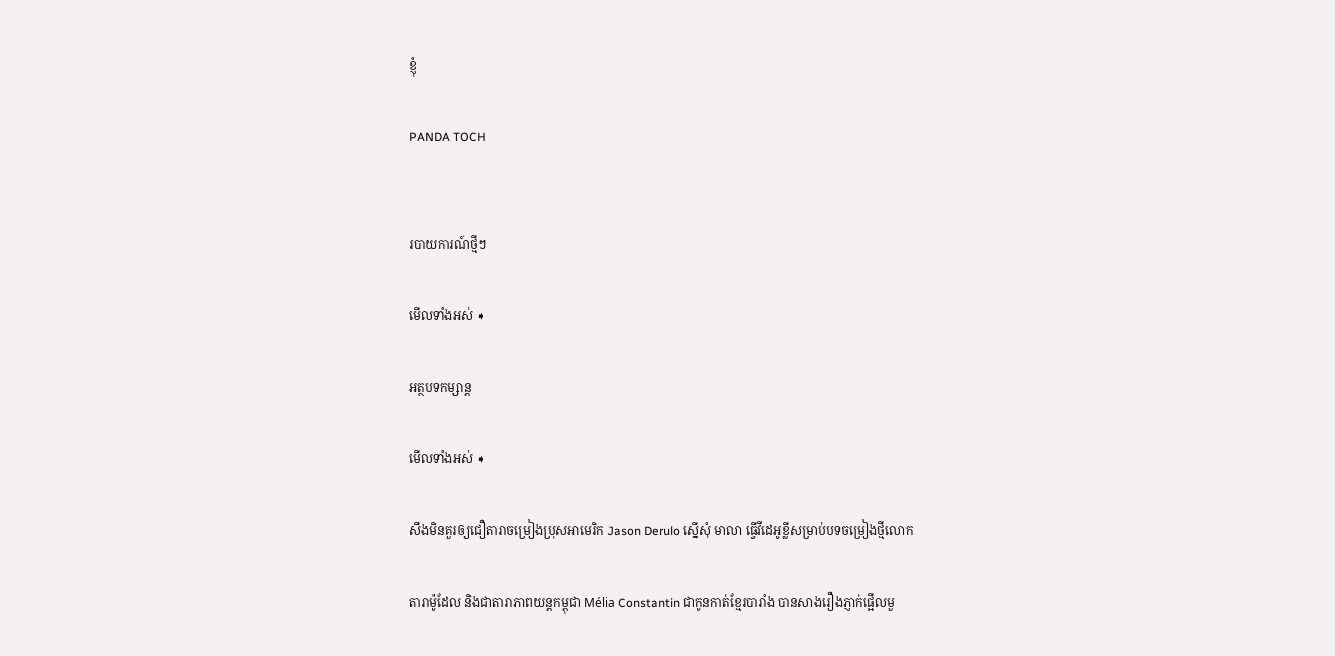ខ្ញុំ

PANDA TOCH


របាយការណ៍ថ្មីៗ

មើលទាំងអស់ ➧

អត្ថបទកម្សាន្ត

មើលទាំងអស់ ➧

សឹងមិនគួរឲ្យជឿតារាចម្រៀងប្រុសអាមេរិក Jason Derulo ស្នើសុំ មាលា ធ្វើវីដេអូខ្លីសម្រាប់បទចម្រៀងថ្មីលោក

តារាម៉ូដែល និងជាតារាភាពយន្តកម្ពុជា Mélia Constantin ជាកូនកាត់ខ្មែរបារាំង បានសាងរឿងភ្ញាក់ផ្អើលមួ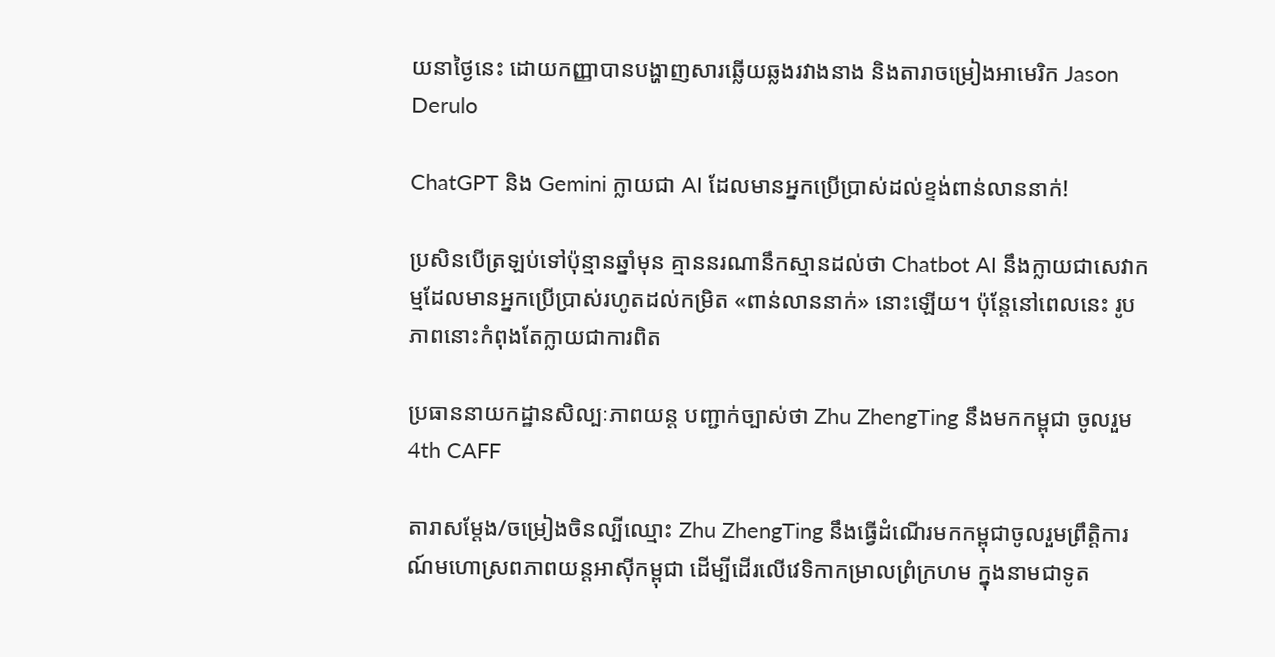យនាថ្ងៃនេះ ដោយកញ្ញាបានបង្ហាញសារឆ្លើយឆ្លងរវាងនាង និងតារាចម្រៀងអាមេរិក Jason Derulo

ChatGPT និង Gemini ក្លាយជា AI ដែលមានអ្នកប្រើប្រាស់ដល់ខ្ទង់ពាន់លាននាក់!

ប្រសិនបើត្រឡប់ទៅប៉ុន្មានឆ្នាំមុន គ្មាននរណានឹកស្មានដល់ថា Chatbot AI នឹងក្លាយជាសេវាកម្មដែលមានអ្នកប្រើប្រាស់រហូតដល់កម្រិត «ពាន់លាននាក់» នោះឡើយ។ ប៉ុន្តែនៅពេលនេះ រូបភាពនោះកំពុងតែក្លាយជាការពិត

ប្រធាននាយកដ្ឋានសិល្បៈភាពយន្ត បញ្ជាក់ច្បាស់ថា Zhu ZhengTing នឹងមកកម្ពុជា ចូលរួម 4th CAFF

តារាសម្ដែង/ចម្រៀងចិនល្បីឈ្មោះ Zhu ZhengTing នឹងធ្វើដំណើរមកកម្ពុជាចូលរួមព្រឹត្តិការណ៍មហោស្រពភាពយន្តអាស៊ីកម្ពុជា ដើម្បីដើរលើវេទិកាកម្រាលព្រំក្រហម ក្នុងនាមជាទូត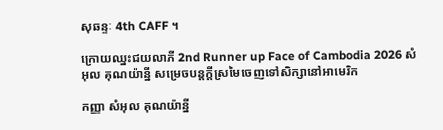សុឆន្ទៈ 4th CAFF ។

ក្រោយឈ្នះជយលាភី 2nd Runner up Face of Cambodia 2026 សំអុល គុណយ៉ាន្នី សម្រេចបន្តក្ដីស្រមៃចេញទៅសិក្សានៅអាមេរិក

កញ្ញា សំអុល គុណយ៉ាន្នី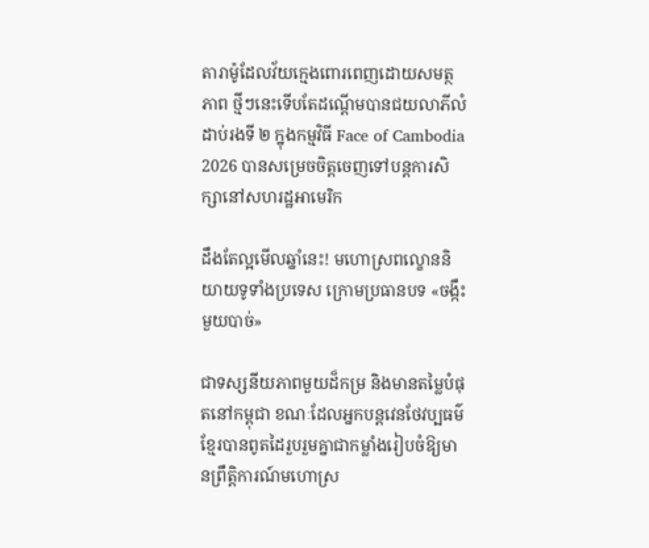តារាម៉ូដែលវ័យក្មេងពោរពេញដោយសមត្ថភាព ថ្មីៗនេះទើបតែដណ្ដើមបានជយលាភីលំដាប់រងទី ២ ក្នុងកម្មវិធី Face of Cambodia 2026 បានសម្រេចចិត្តចេញទៅបន្តការសិក្សានៅសហរដ្ឋអាមេរិក

ដឹងតែល្អមើលឆ្នាំនេះ! មហោស្រពល្ខោននិយាយទូទាំងប្រទេស ក្រោមប្រធានបទ «ចង្កឹះមួយបាច់»

ជាទស្សនីយភាពមួយដ៏កម្រ និងមានតម្លៃបំផុតនៅកម្ពុជា ខណៈដែលអ្នកបន្តវេនថែវប្បធម៌ខ្មែរបានពូតដៃរួបរួមគ្នាជាកម្លាំងរៀបចំឱ្យមានព្រឹត្តិការណ៍មហោស្រ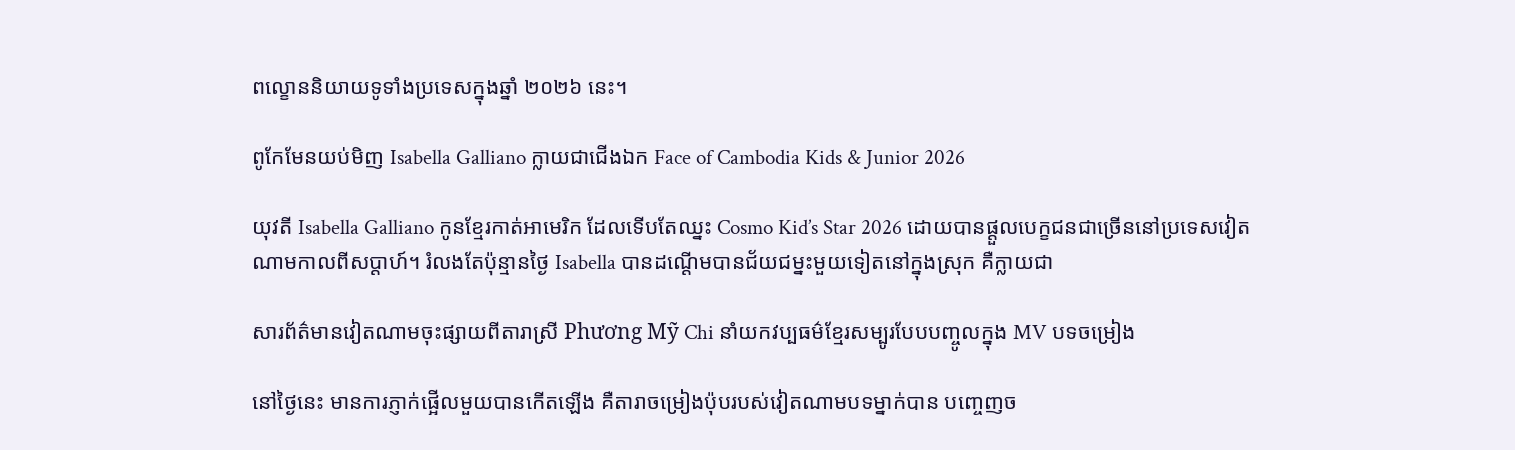ពល្ខោននិយាយទូទាំងប្រទេសក្នុងឆ្នាំ ២០២៦ នេះ។

ពូកែមែនយប់មិញ Isabella Galliano ក្លាយជាជើងឯក Face of Cambodia Kids & Junior 2026

យុវតី Isabella Galliano កូនខ្មែរកាត់អាមេរិក ដែលទើបតែឈ្នះ Cosmo Kid’s Star 2026 ដោយបានផ្ដួលបេក្ខជនជាច្រើននៅប្រទេសវៀតណាមកាលពីសប្ដាហ៍។ រំលងតែប៉ុន្មានថ្ងៃ Isabella បានដណ្ដើមបានជ័យជម្នះមួយទៀតនៅក្នុងស្រុក គឺក្លាយជា

សារព័ត៌មានវៀតណាមចុះផ្សាយពីតារាស្រី Phương Mỹ Chi នាំយកវប្បធម៌ខ្មែរសម្បូរបែបបញ្ចូលក្នុង MV បទចម្រៀង

នៅថ្ងៃនេះ មានការភ្ញាក់ផ្អើលមួយបានកើតឡើង គឺតារាចម្រៀងប៉ុបរបស់វៀតណាមបទម្នាក់បាន បញ្ចេញច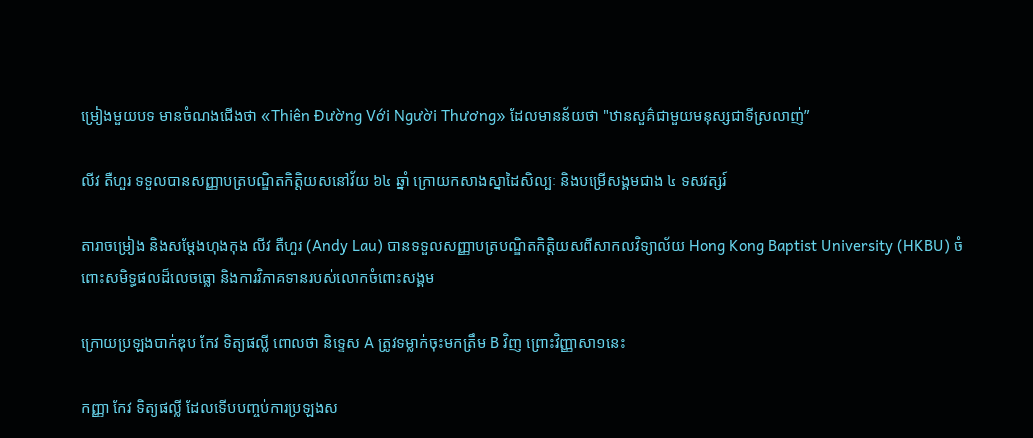ម្រៀងមួយបទ មានចំណងជើងថា «Thiên Đường Với Người Thương» ដែលមានន័យថា "ឋានសួគ៌ជាមួយមនុស្សជាទីស្រលាញ់”

លីវ តឺហួរ ទទួលបានសញ្ញាបត្របណ្ឌិតកិត្តិយសនៅវ័យ ៦៤ ឆ្នាំ ក្រោយកសាងស្នាដៃសិល្បៈ និងបម្រើសង្គមជាង ៤ ទសវត្សរ៍

តារាចម្រៀង និងសម្តែងហុងកុង លីវ តឺហួរ (Andy Lau) បានទទួលសញ្ញាបត្របណ្ឌិតកិត្តិយសពីសាកលវិទ្យាល័យ Hong Kong Baptist University (HKBU) ចំពោះសមិទ្ធផលដ៏លេចធ្លោ និងការវិភាគទានរបស់លោកចំពោះសង្គម

ក្រោយប្រឡងបាក់ឌុប កែវ ទិត្យផល្លី ពោលថា និទ្ទេស A ត្រូវទម្លាក់ចុះមកត្រឹម B វិញ ព្រោះវិញ្ញាសា១នេះ

កញ្ញា កែវ ទិត្យផល្លី ដែលទើបបញ្ចប់ការប្រឡងស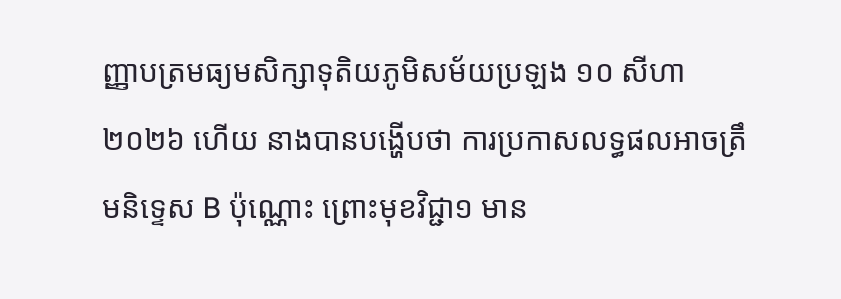ញ្ញាបត្រមធ្យមសិក្សាទុតិយភូមិសម័យប្រឡង ១០ សីហា ២០២៦ ហើយ នាងបានបង្ហើបថា ការប្រកាសលទ្ធផលអាចត្រឹមនិទ្ទេស B ប៉ុណ្ណោះ ព្រោះមុខវិជ្ជា១ មាន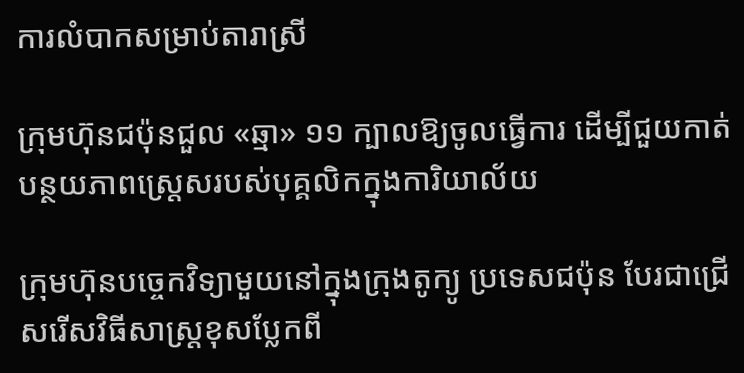ការលំបាកសម្រាប់តារាស្រី

ក្រុមហ៊ុនជប៉ុនជួល «ឆ្មា» ១១ ក្បាលឱ្យចូលធ្វើការ ដើម្បីជួយកាត់បន្ថយភាពស្ត្រេសរបស់បុគ្គលិកក្នុងការិយាល័យ

ក្រុមហ៊ុនបច្ចេកវិទ្យាមួយនៅក្នុងក្រុងតូក្យូ ប្រទេសជប៉ុន បែរជាជ្រើសរើសវិធីសាស្ត្រខុសប្លែកពី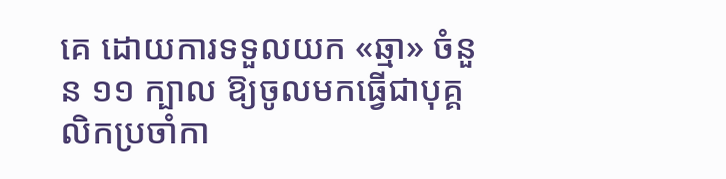គេ ដោយការទទួលយក «ឆ្មា» ចំនួន ១១ ក្បាល ឱ្យចូលមកធ្វើជាបុគ្គលិកប្រចាំកា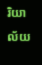រិយាល័យ